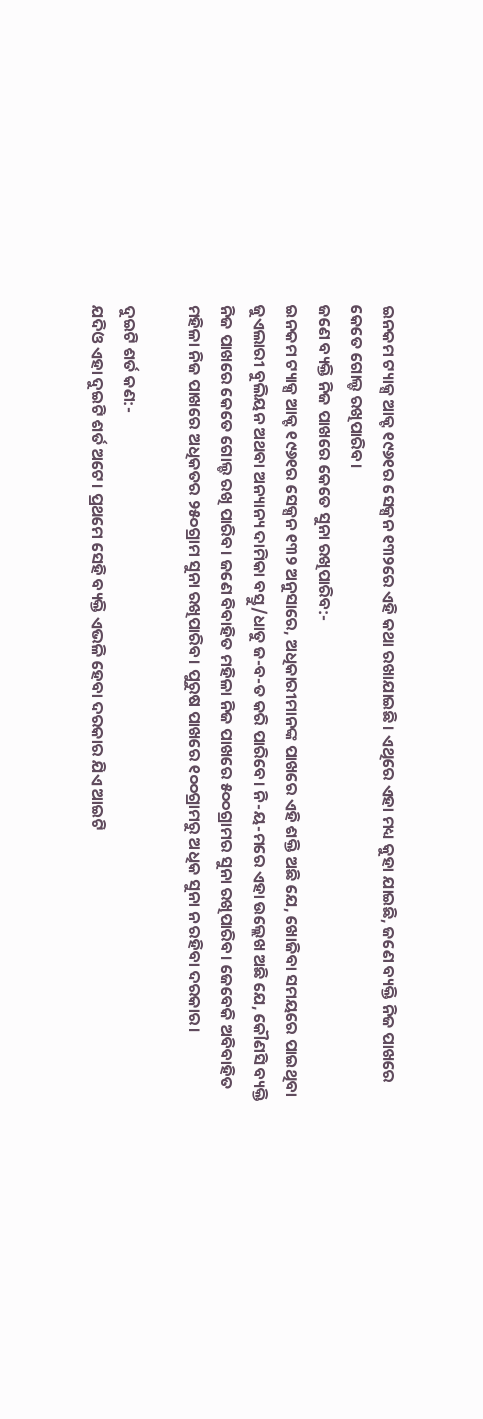ଇନକମ ଟ୍ୟାକ୍ସ ଆକ୍ଟ ୧୯୬୧ର ସେକ୍ସନ ୧୩୨ରେ ଏହି କଥା ରଖାଯାଇଛି। ଏଥିରେ ଏହା ମଧ୍ୟ କୁହା ଯାଇଛି, ଜଣେ ବ୍ୟକ୍ତି ନିଜ ପାଖରେ କେତେ ଗୋଲ୍ଡ ରଖିପାରିବ।
ଜଣେ ବ୍ୟକ୍ତି ନିଜ ପାଖରେ କେତେ ସୁନା ରଖିପାରିବ:-
ଇନକମ ଟ୍ୟାକ୍ସ ଆକ୍ଟ ୧୯୬୧ର ସେକ୍ସନ ୧୩୨ ଅନୁସାରେ, ଅଧିକାରୀମାନଙ୍କ ପାଖରେ ଏହି ଶକ୍ତି ଅଛି ଯେ, ଖୋଜିବା ସମୟରେ ପାଇଥିବା ଜୁଏଲାରୀ ବୁଲିୟନ ଅଥବା ଅନ୍ୟାନ୍ୟ ଦାମିକା ବସ୍ତୁ/ଧାତୁ ଜ-ବ-ତ କରି ପାରିବେ। ନି-ୟ-ମରେ ଏହା ଉଲ୍ଲେଖ ଅଛି ଯେ, କୌଣସି ବ୍ୟକ୍ତି ନିଜ ପାଖରେ କେତେ ଗୋଲ୍ଡ ରଖି ପାରିବ। ଜଣେ ବିବାହିତ ମହିଳା ନିଜ ପାଖରେ ୫୦୦ଗ୍ରାମର ସୁନା ରଖିପାରିବ। ଜେବେକି ଅବିବାହିତ ମହିଳା ନିଜ ପାଖରେ ଅଧିକତର ୨୫୦ଗ୍ରାମ ସୁନା ରଖିପାରିବ। ପୁରୁଷ ପାଖରେ ୧୦୦ଗ୍ରାମରୁ ଅଧିକ ସୁନା ନ ରହିବା ଦରକାର।

ଦୁଇଟି ଶର୍ତ କଣ:-
ଯଦିଓ ଏହା ଦୁଇଟି ଶର୍ତ ଅଟେ। ପ୍ରଥମେ ସେହି ବ୍ୟକ୍ତି ଏଭଳି ହେବା ଦରକାର ଯିଏ ଆଇଟି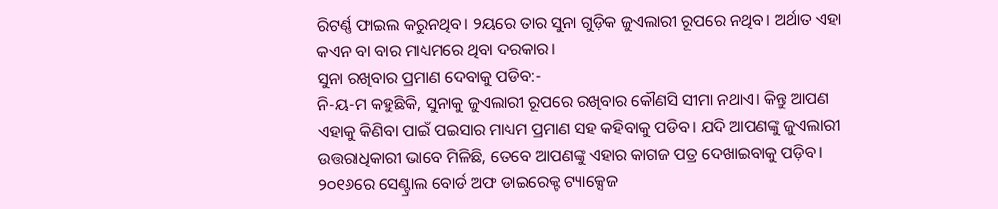ରିଟର୍ଣ୍ଣ ଫାଇଲ କରୁନଥିବ। ୨ୟରେ ତାର ସୁନା ଗୁଡ଼ିକ ଜୁଏଲାରୀ ରୂପରେ ନଥିବ। ଅର୍ଥାତ ଏହା କଏନ ବା ବାର ମାଧ୍ୟମରେ ଥିବା ଦରକାର।
ସୁନା ରଖିବାର ପ୍ରମାଣ ଦେବାକୁ ପଡିବ:-
ନି-ୟ-ମ କହୁଛିକି, ସୁନାକୁ ଜୁଏଲାରୀ ରୂପରେ ରଖିବାର କୌଣସି ସୀମା ନଥାଏ। କିନ୍ତୁ ଆପଣ ଏହାକୁ କିଣିବା ପାଇଁ ପଇସାର ମାଧ୍ୟମ ପ୍ରମାଣ ସହ କହିବାକୁ ପଡିବ। ଯଦି ଆପଣଙ୍କୁ ଜୁଏଲାରୀ ଉତ୍ତରାଧିକାରୀ ଭାବେ ମିଳିଛି, ତେବେ ଆପଣଙ୍କୁ ଏହାର କାଗଜ ପତ୍ର ଦେଖାଇବାକୁ ପଡ଼ିବ। ୨୦୧୬ରେ ସେଣ୍ଟ୍ରାଲ ବୋର୍ଡ ଅଫ ଡାଇରେକ୍ଟ ଟ୍ୟାକ୍ସେଜ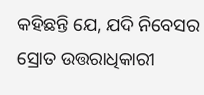କହିଛନ୍ତି ଯେ, ଯଦି ନିବେସର ସ୍ରୋତ ଉତ୍ତରାଧିକାରୀ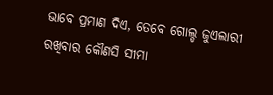ଭାବେ ପ୍ରମାଣ ଦିଏ, ତେବେ ଗୋଲ୍ଡ ଜୁଏଲାରୀ ରଖିବାର କୌଣସି ସୀମା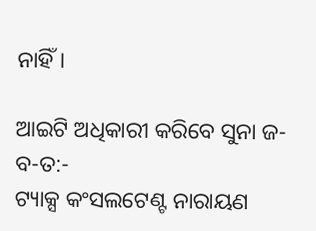ନାହିଁ।

ଆଇଟି ଅଧିକାରୀ କରିବେ ସୁନା ଜ-ବ-ତ:-
ଟ୍ୟାକ୍ସ କଂସଲଟେଣ୍ଟ ନାରାୟଣ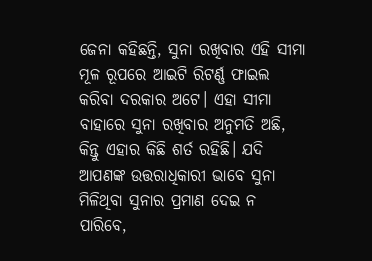ଜେନା କହିଛନ୍ତି, ସୁନା ରଖିବାର ଏହି ସୀମା ମୂଳ ରୂପରେ ଆଇଟି ରିଟର୍ଣ୍ଣ ଫାଇଲ କରିବା ଦରକାର ଅଟେ। ଏହା ସୀମା ବାହାରେ ସୁନା ରଖିବାର ଅନୁମତି ଅଛି, କିନ୍ତୁ ଏହାର କିଛି ଶର୍ତ ରହିଛି। ଯଦି ଆପଣଙ୍କ ଉତ୍ତରାଧିକାରୀ ଭାବେ ସୁନା ମିଳିଥିବା ସୁନାର ପ୍ରମାଣ ଦେଇ ନ ପାରିବେ,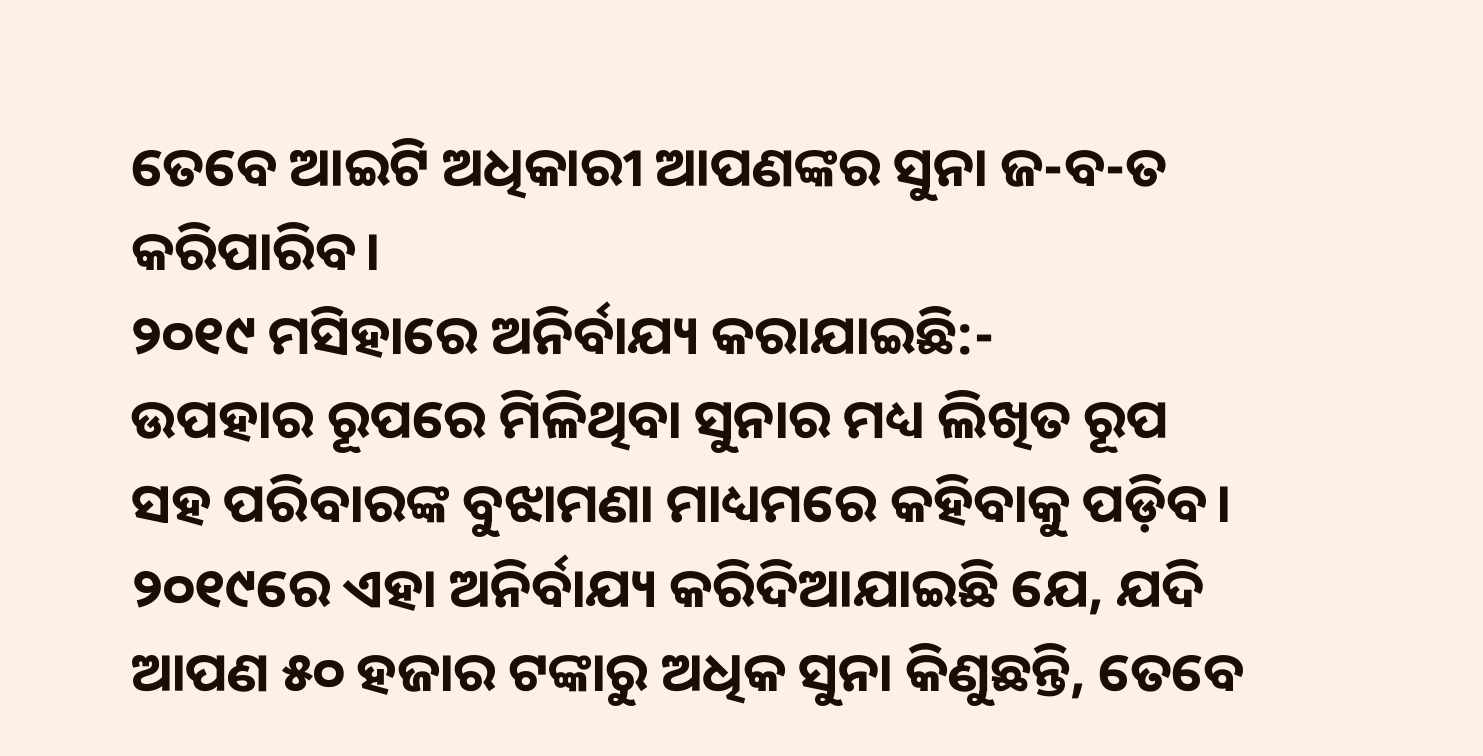ତେବେ ଆଇଟି ଅଧିକାରୀ ଆପଣଙ୍କର ସୁନା ଜ-ବ-ତ କରିପାରିବ।
୨୦୧୯ ମସିହାରେ ଅନିର୍ବାଯ୍ୟ କରାଯାଇଛି:-
ଉପହାର ରୂପରେ ମିଳିଥିବା ସୁନାର ମଧ୍ୟ ଲିଖିତ ରୂପ ସହ ପରିବାରଙ୍କ ବୁଝାମଣା ମାଧ୍ୟମରେ କହିବାକୁ ପଡ଼ିବ। ୨୦୧୯ରେ ଏହା ଅନିର୍ବାଯ୍ୟ କରିଦିଆଯାଇଛି ଯେ, ଯଦି ଆପଣ ୫୦ ହଜାର ଟଙ୍କାରୁ ଅଧିକ ସୁନା କିଣୁଛନ୍ତି, ତେବେ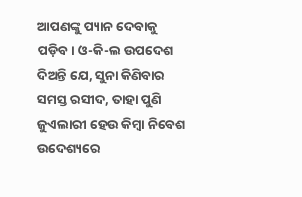ଆପଣଙ୍କୁ ପ୍ୟାନ ଦେବାକୁ ପଡ଼ିବ। ଓ-କି-ଲ ଉପଦେଶ ଦିଅନ୍ତି ଯେ, ସୁନା କିଣିବାର ସମସ୍ତ ରସୀଦ, ତାହା ପୁଣି ଜୁଏଲାରୀ ହେଉ କିମ୍ବା ନିବେଶ ଉଦେଶ୍ୟରେ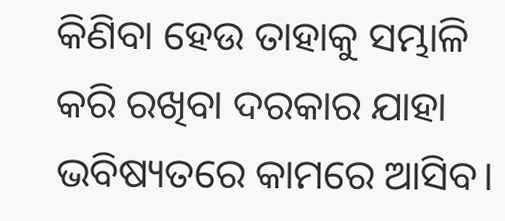କିଣିବା ହେଉ ତାହାକୁ ସମ୍ଭାଳି କରି ରଖିବା ଦରକାର ଯାହା ଭବିଷ୍ୟତରେ କାମରେ ଆସିବ।